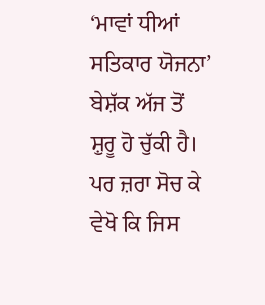‘ਮਾਵਾਂ ਧੀਆਂ ਸਤਿਕਾਰ ਯੋਜਨਾ’ ਬੇਸ਼ੱਕ ਅੱਜ ਤੋਂ ਸ਼ੁਰੂ ਹੋ ਚੁੱਕੀ ਹੈ। ਪਰ ਜ਼ਰਾ ਸੋਚ ਕੇ ਵੇਖੋ ਕਿ ਜਿਸ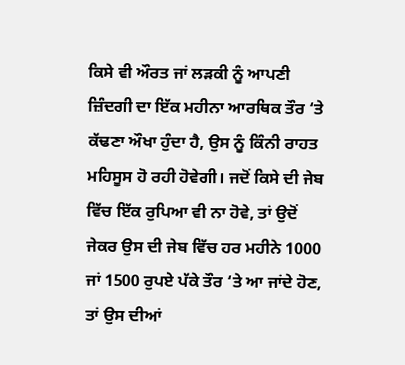ਕਿਸੇ ਵੀ ਔਰਤ ਜਾਂ ਲੜਕੀ ਨੂੰ ਆਪਣੀ ਜ਼ਿੰਦਗੀ ਦਾ ਇੱਕ ਮਹੀਨਾ ਆਰਥਿਕ ਤੌਰ ‘ਤੇ ਕੱਢਣਾ ਔਖਾ ਹੁੰਦਾ ਹੈ, ਉਸ ਨੂੰ ਕਿੰਨੀ ਰਾਹਤ ਮਹਿਸੂਸ ਹੋ ਰਹੀ ਹੋਵੇਗੀ। ਜਦੋਂ ਕਿਸੇ ਦੀ ਜੇਬ ਵਿੱਚ ਇੱਕ ਰੁਪਿਆ ਵੀ ਨਾ ਹੋਵੇ, ਤਾਂ ਉਦੋਂ ਜੇਕਰ ਉਸ ਦੀ ਜੇਬ ਵਿੱਚ ਹਰ ਮਹੀਨੇ 1000 ਜਾਂ 1500 ਰੁਪਏ ਪੱਕੇ ਤੌਰ ‘ਤੇ ਆ ਜਾਂਦੇ ਹੋਣ, ਤਾਂ ਉਸ ਦੀਆਂ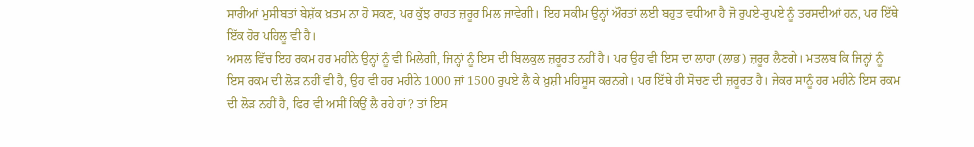ਸਾਰੀਆਂ ਮੁਸੀਬਤਾਂ ਬੇਸ਼ੱਕ ਖ਼ਤਮ ਨਾ ਹੋ ਸਕਣ, ਪਰ ਕੁੱਝ ਰਾਹਤ ਜ਼ਰੂਰ ਮਿਲ ਜਾਵੇਗੀ। ਇਹ ਸਕੀਮ ਉਨ੍ਹਾਂ ਔਰਤਾਂ ਲਈ ਬਹੁਤ ਵਧੀਆ ਹੈ ਜੋ ਰੁਪਏ-ਰੁਪਏ ਨੂੰ ਤਰਸਦੀਆਂ ਹਨ, ਪਰ ਇੱਥੇ ਇੱਕ ਹੋਰ ਪਹਿਲੂ ਵੀ ਹੈ।
ਅਸਲ ਵਿੱਚ ਇਹ ਰਕਮ ਹਰ ਮਹੀਨੇ ਉਨ੍ਹਾਂ ਨੂੰ ਵੀ ਮਿਲੇਗੀ, ਜਿਨ੍ਹਾਂ ਨੂੰ ਇਸ ਦੀ ਬਿਲਕੁਲ ਜ਼ਰੂਰਤ ਨਹੀਂ ਹੈ। ਪਰ ਉਹ ਵੀ ਇਸ ਦਾ ਲਾਹਾ (ਲਾਭ) ਜ਼ਰੂਰ ਲੈਣਗੇ। ਮਤਲਬ ਕਿ ਜਿਨ੍ਹਾਂ ਨੂੰ ਇਸ ਰਕਮ ਦੀ ਲੋੜ ਨਹੀਂ ਵੀ ਹੈ, ਉਹ ਵੀ ਹਰ ਮਹੀਨੇ 1000 ਜਾਂ 1500 ਰੁਪਏ ਲੈ ਕੇ ਖ਼ੁਸ਼ੀ ਮਹਿਸੂਸ ਕਰਨਗੇ। ਪਰ ਇੱਥੇ ਹੀ ਸੋਚਣ ਦੀ ਜ਼ਰੂਰਤ ਹੈ। ਜੇਕਰ ਸਾਨੂੰ ਹਰ ਮਹੀਨੇ ਇਸ ਰਕਮ ਦੀ ਲੋੜ ਨਹੀਂ ਹੈ, ਫਿਰ ਵੀ ਅਸੀਂ ਕਿਉਂ ਲੈ ਰਹੇ ਹਾਂ? ਤਾਂ ਇਸ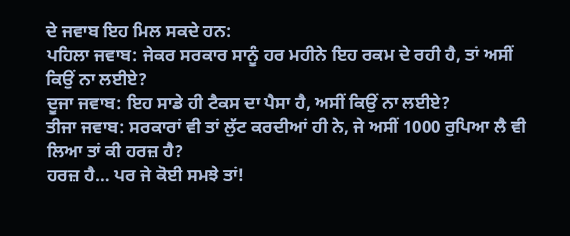ਦੇ ਜਵਾਬ ਇਹ ਮਿਲ ਸਕਦੇ ਹਨ:
ਪਹਿਲਾ ਜਵਾਬ: ਜੇਕਰ ਸਰਕਾਰ ਸਾਨੂੰ ਹਰ ਮਹੀਨੇ ਇਹ ਰਕਮ ਦੇ ਰਹੀ ਹੈ, ਤਾਂ ਅਸੀਂ ਕਿਉਂ ਨਾ ਲਈਏ?
ਦੂਜਾ ਜਵਾਬ: ਇਹ ਸਾਡੇ ਹੀ ਟੈਕਸ ਦਾ ਪੈਸਾ ਹੈ, ਅਸੀਂ ਕਿਉਂ ਨਾ ਲਈਏ?
ਤੀਜਾ ਜਵਾਬ: ਸਰਕਾਰਾਂ ਵੀ ਤਾਂ ਲੁੱਟ ਕਰਦੀਆਂ ਹੀ ਨੇ, ਜੇ ਅਸੀਂ 1000 ਰੁਪਿਆ ਲੈ ਵੀ ਲਿਆ ਤਾਂ ਕੀ ਹਰਜ਼ ਹੈ?
ਹਰਜ਼ ਹੈ… ਪਰ ਜੇ ਕੋਈ ਸਮਝੇ ਤਾਂ!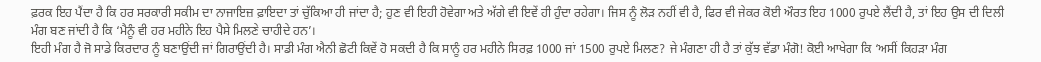ਫ਼ਰਕ ਇਹ ਪੈਂਦਾ ਹੈ ਕਿ ਹਰ ਸਰਕਾਰੀ ਸਕੀਮ ਦਾ ਨਾਜਾਇਜ਼ ਫ਼ਾਇਦਾ ਤਾਂ ਚੁੱਕਿਆ ਹੀ ਜਾਂਦਾ ਹੈ; ਹੁਣ ਵੀ ਇਹੀ ਹੋਵੇਗਾ ਅਤੇ ਅੱਗੇ ਵੀ ਇਵੇਂ ਹੀ ਹੁੰਦਾ ਰਹੇਗਾ। ਜਿਸ ਨੂੰ ਲੋੜ ਨਹੀਂ ਵੀ ਹੈ, ਫਿਰ ਵੀ ਜੇਕਰ ਕੋਈ ਔਰਤ ਇਹ 1000 ਰੁਪਏ ਲੈਂਦੀ ਹੈ, ਤਾਂ ਇਹ ਉਸ ਦੀ ਦਿਲੀ ਮੰਗ ਬਣ ਜਾਂਦੀ ਹੈ ਕਿ ‘ਮੈਨੂੰ ਵੀ ਹਰ ਮਹੀਨੇ ਇਹ ਪੈਸੇ ਮਿਲਣੇ ਚਾਹੀਦੇ ਹਨ’।
ਇਹੀ ਮੰਗ ਹੈ ਜੋ ਸਾਡੇ ਕਿਰਦਾਰ ਨੂੰ ਬਣਾਉਂਦੀ ਜਾਂ ਗਿਰਾਉਂਦੀ ਹੈ। ਸਾਡੀ ਮੰਗ ਐਨੀ ਛੋਟੀ ਕਿਵੇਂ ਹੋ ਸਕਦੀ ਹੈ ਕਿ ਸਾਨੂੰ ਹਰ ਮਹੀਨੇ ਸਿਰਫ਼ 1000 ਜਾਂ 1500 ਰੁਪਏ ਮਿਲਣ? ਜੇ ਮੰਗਣਾ ਹੀ ਹੈ ਤਾਂ ਕੁੱਝ ਵੱਡਾ ਮੰਗੋ! ਕੋਈ ਆਖੇਗਾ ਕਿ ‘ਅਸੀਂ ਕਿਹੜਾ ਮੰਗ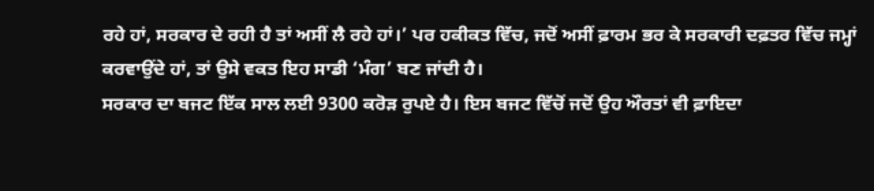ਰਹੇ ਹਾਂ, ਸਰਕਾਰ ਦੇ ਰਹੀ ਹੈ ਤਾਂ ਅਸੀਂ ਲੈ ਰਹੇ ਹਾਂ।’ ਪਰ ਹਕੀਕਤ ਵਿੱਚ, ਜਦੋਂ ਅਸੀਂ ਫ਼ਾਰਮ ਭਰ ਕੇ ਸਰਕਾਰੀ ਦਫ਼ਤਰ ਵਿੱਚ ਜਮ੍ਹਾਂ ਕਰਵਾਉਂਦੇ ਹਾਂ, ਤਾਂ ਉਸੇ ਵਕਤ ਇਹ ਸਾਡੀ ‘ਮੰਗ’ ਬਣ ਜਾਂਦੀ ਹੈ।
ਸਰਕਾਰ ਦਾ ਬਜਟ ਇੱਕ ਸਾਲ ਲਈ 9300 ਕਰੋੜ ਰੁਪਏ ਹੈ। ਇਸ ਬਜਟ ਵਿੱਚੋਂ ਜਦੋਂ ਉਹ ਔਰਤਾਂ ਵੀ ਫ਼ਾਇਦਾ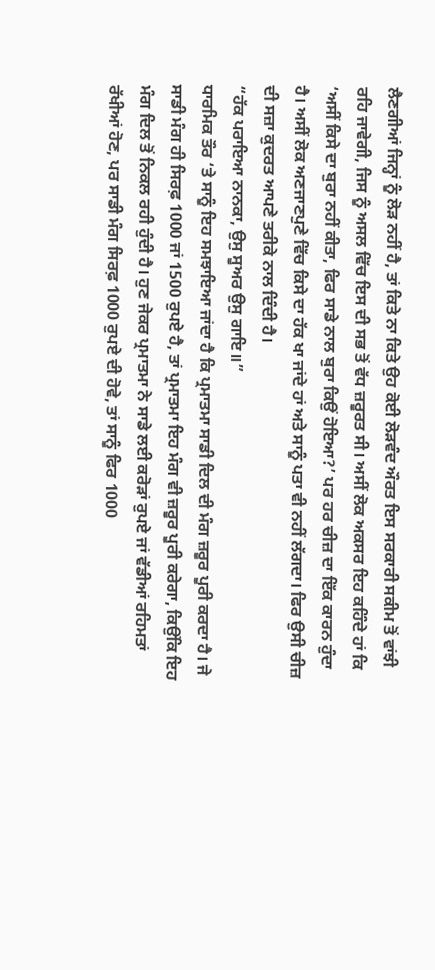ਲੈਣਗੀਆਂ ਜਿਨ੍ਹਾਂ ਨੂੰ ਲੋੜ ਨਹੀਂ ਹੈ, ਤਾਂ ਕਿਤੇ ਨਾ ਕਿਤੇ ਉਹ ਕੋਈ ਲੋੜਵੰਦ ਔਰਤ ਇਸ ਸਰਕਾਰੀ ਸਕੀਮ ਤੋਂ ਵਾਂਝੀ ਰਹਿ ਜਾਵੇਗੀ, ਜਿਸ ਨੂੰ ਅਸਲ ਵਿੱਚ ਇਸ ਦੀ ਸਭ ਤੋਂ ਵੱਧ ਜ਼ਰੂਰਤ ਸੀ। ਅਸੀਂ ਲੋਕ ਅਕਸਰ ਇਹ ਕਹਿੰਦੇ ਹਾਂ ਕਿ ‘ਅਸੀਂ ਕਿਸੇ ਦਾ ਬੁਰਾ ਨਹੀਂ ਕੀਤਾ, ਫਿਰ ਸਾਡੇ ਨਾਲ ਬੁਰਾ ਕਿਉਂ ਹੋਇਆ?’ ਪਰ ਹਰ ਚੀਜ਼ ਦਾ ਇੱਕ ਕਾਰਨ ਹੁੰਦਾ ਹੈ। ਅਸੀਂ ਲੋਕ ਅਣਜਾਣਪੁਣੇ ਵਿੱਚ ਕਿਸੇ ਦਾ ਹੱਕ ਖਾ ਜਾਂਦੇ ਹਾਂ ਅਤੇ ਸਾਨੂੰ ਪਤਾ ਵੀ ਨਹੀਂ ਲੱਗਦਾ। ਫਿਰ ਉਸੀ ਚੀਜ਼ ਦੀ ਸਜ਼ਾ ਕੁਦਰਤ ਆਪਣੇ ਤਰੀਕੇ ਨਾਲ ਦਿੰਦੀ ਹੈ।
“ਹੱਕ ਪਰਾਇਆ ਨਾਨਕਾ, ਉਸੁ ਸੂਅਰ ਉਸੁ ਗਾਇ॥”
ਧਾਰਮਿਕ ਤੌਰ ‘ਤੇ ਸਾਨੂੰ ਇਹ ਸਮਝਾਇਆ ਜਾਂਦਾ ਹੈ ਕਿ ਪ੍ਰਮਾਤਮਾ ਸਾਡੀ ਦਿਲ ਦੀ ਮੰਗ ਜ਼ਰੂਰ ਪੂਰੀ ਕਰਦਾ ਹੈ। ਜੇ ਸਾਡੀ ਮੰਗ ਹੀ ਸਿਰਫ਼ 1000 ਜਾਂ 1500 ਰੁਪਏ ਹੈ, ਤਾਂ ਪ੍ਰਮਾਤਮਾ ਇਹ ਮੰਗ ਵੀ ਜ਼ਰੂਰ ਪੂਰੀ ਕਰੇਗਾ, ਕਿਉਂਕਿ ਇਹ ਮੰਗ ਦਿਲ ਤੋਂ ਨਿਕਲ ਰਹੀ ਹੁੰਦੀ ਹੈ। ਹੁਣ ਜੇਕਰ ਪ੍ਰਮਾਤਮਾ ਨੇ ਸਾਡੇ ਲਈ ਕਰੋੜਾਂ ਰੁਪਏ ਜਾਂ ਵੱਡੀਆਂ ਰਹਿਮਤਾਂ ਰੱਖੀਆਂ ਹੋਣ, ਪਰ ਸਾਡੀ ਮੰਗ ਸਿਰਫ਼ 1000 ਰੁਪਏ ਦੀ ਹੋਵੇ, ਤਾਂ ਸਾਨੂੰ ਫਿਰ 1000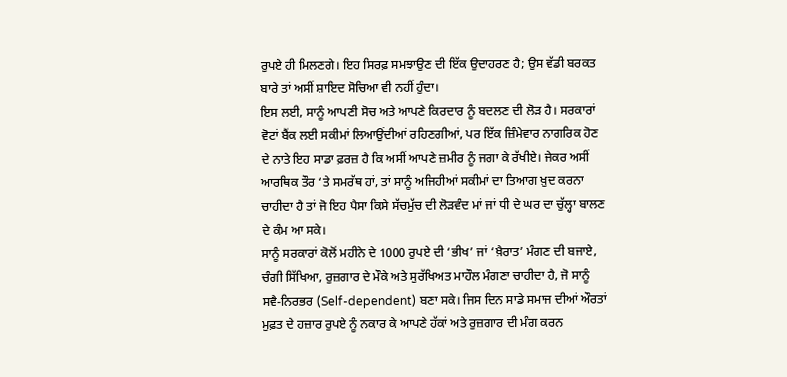ਰੁਪਏ ਹੀ ਮਿਲਣਗੇ। ਇਹ ਸਿਰਫ਼ ਸਮਝਾਉਣ ਦੀ ਇੱਕ ਉਦਾਹਰਣ ਹੈ; ਉਸ ਵੱਡੀ ਬਰਕਤ ਬਾਰੇ ਤਾਂ ਅਸੀਂ ਸ਼ਾਇਦ ਸੋਚਿਆ ਵੀ ਨਹੀਂ ਹੁੰਦਾ।
ਇਸ ਲਈ, ਸਾਨੂੰ ਆਪਣੀ ਸੋਚ ਅਤੇ ਆਪਣੇ ਕਿਰਦਾਰ ਨੂੰ ਬਦਲਣ ਦੀ ਲੋੜ ਹੈ। ਸਰਕਾਰਾਂ ਵੋਟਾਂ ਬੈਂਕ ਲਈ ਸਕੀਮਾਂ ਲਿਆਉਂਦੀਆਂ ਰਹਿਣਗੀਆਂ, ਪਰ ਇੱਕ ਜ਼ਿੰਮੇਵਾਰ ਨਾਗਰਿਕ ਹੋਣ ਦੇ ਨਾਤੇ ਇਹ ਸਾਡਾ ਫ਼ਰਜ਼ ਹੈ ਕਿ ਅਸੀਂ ਆਪਣੇ ਜ਼ਮੀਰ ਨੂੰ ਜਗਾ ਕੇ ਰੱਖੀਏ। ਜੇਕਰ ਅਸੀਂ ਆਰਥਿਕ ਤੌਰ ‘ਤੇ ਸਮਰੱਥ ਹਾਂ, ਤਾਂ ਸਾਨੂੰ ਅਜਿਹੀਆਂ ਸਕੀਮਾਂ ਦਾ ਤਿਆਗ ਖ਼ੁਦ ਕਰਨਾ ਚਾਹੀਦਾ ਹੈ ਤਾਂ ਜੋ ਇਹ ਪੈਸਾ ਕਿਸੇ ਸੱਚਮੁੱਚ ਦੀ ਲੋੜਵੰਦ ਮਾਂ ਜਾਂ ਧੀ ਦੇ ਘਰ ਦਾ ਚੁੱਲ੍ਹਾ ਬਾਲਣ ਦੇ ਕੰਮ ਆ ਸਕੇ।
ਸਾਨੂੰ ਸਰਕਾਰਾਂ ਕੋਲੋਂ ਮਹੀਨੇ ਦੇ 1000 ਰੁਪਏ ਦੀ ‘ਭੀਖ’ ਜਾਂ ‘ਖ਼ੈਰਾਤ’ ਮੰਗਣ ਦੀ ਬਜਾਏ, ਚੰਗੀ ਸਿੱਖਿਆ, ਰੁਜ਼ਗਾਰ ਦੇ ਮੌਕੇ ਅਤੇ ਸੁਰੱਖਿਅਤ ਮਾਹੌਲ ਮੰਗਣਾ ਚਾਹੀਦਾ ਹੈ, ਜੋ ਸਾਨੂੰ ਸਵੈ-ਨਿਰਭਰ (Self-dependent) ਬਣਾ ਸਕੇ। ਜਿਸ ਦਿਨ ਸਾਡੇ ਸਮਾਜ ਦੀਆਂ ਔਰਤਾਂ ਮੁਫ਼ਤ ਦੇ ਹਜ਼ਾਰ ਰੁਪਏ ਨੂੰ ਨਕਾਰ ਕੇ ਆਪਣੇ ਹੱਕਾਂ ਅਤੇ ਰੁਜ਼ਗਾਰ ਦੀ ਮੰਗ ਕਰਨ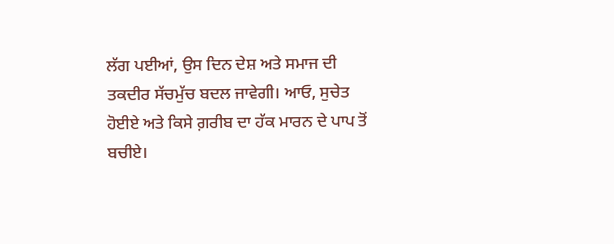ਲੱਗ ਪਈਆਂ, ਉਸ ਦਿਨ ਦੇਸ਼ ਅਤੇ ਸਮਾਜ ਦੀ ਤਕਦੀਰ ਸੱਚਮੁੱਚ ਬਦਲ ਜਾਵੇਗੀ। ਆਓ, ਸੁਚੇਤ ਹੋਈਏ ਅਤੇ ਕਿਸੇ ਗ਼ਰੀਬ ਦਾ ਹੱਕ ਮਾਰਨ ਦੇ ਪਾਪ ਤੋਂ ਬਚੀਏ।